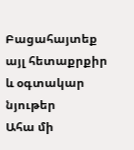Բացահայտեք այլ հետաքրքիր և օգտակար նյութեր
Ահա մի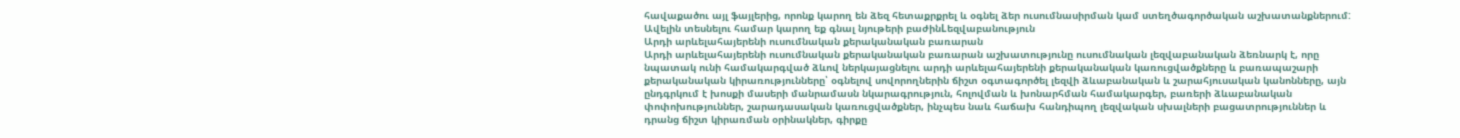հավաքածու այլ ֆայլերից, որոնք կարող են ձեզ հետաքրքրել և օգնել ձեր ուսումնասիրման կամ ստեղծագործական աշխատանքներում: Ավելին տեսնելու համար կարող եք գնալ նյութերի բաժինLեզվաբանություն
Արդի արևելահայերենի ուսումնական քերականական բառարան
Արդի արևելահայերենի ուսումնական քերականական բառարան աշխատությունը ուսումնական լեզվաբանական ձեռնարկ է, որը նպատակ ունի համակարգված ձևով ներկայացնելու արդի արևելահայերենի քերականական կառուցվածքները և բառապաշարի քերականական կիրառությունները՝ օգնելով սովորողներին ճիշտ օգտագործել լեզվի ձևաբանական և շարահյուսական կանոնները, այն ընդգրկում է խոսքի մասերի մանրամասն նկարագրություն, հոլովման և խոնարհման համակարգեր, բառերի ձևաբանական փոփոխություններ, շարադասական կառուցվածքներ, ինչպես նաև հաճախ հանդիպող լեզվական սխալների բացատրություններ և դրանց ճիշտ կիրառման օրինակներ, գիրքը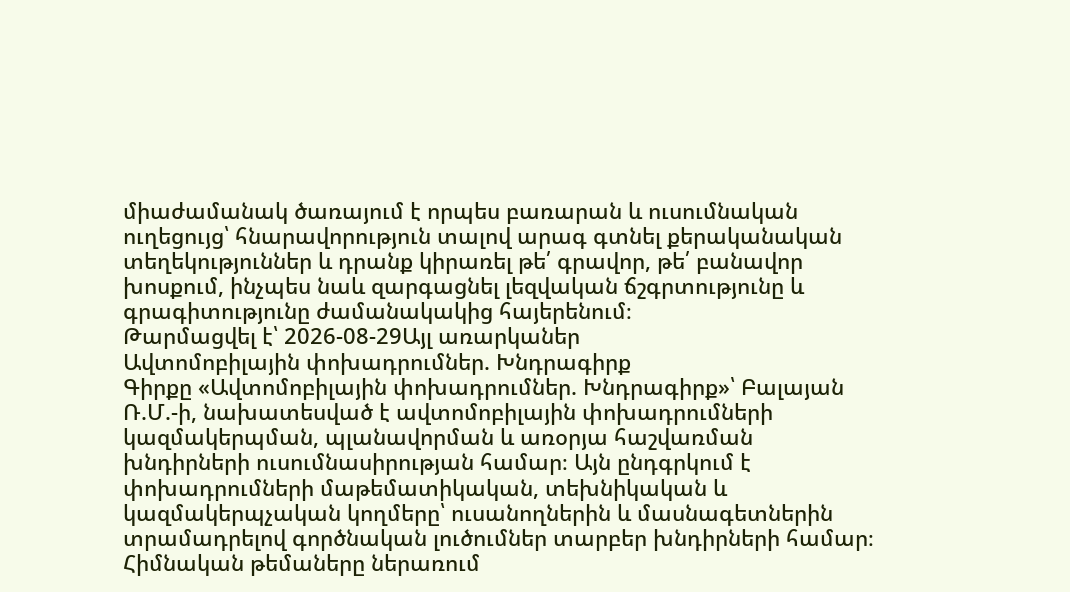միաժամանակ ծառայում է որպես բառարան և ուսումնական ուղեցույց՝ հնարավորություն տալով արագ գտնել քերականական տեղեկություններ և դրանք կիրառել թե՛ գրավոր, թե՛ բանավոր խոսքում, ինչպես նաև զարգացնել լեզվական ճշգրտությունը և գրագիտությունը ժամանակակից հայերենում։
Թարմացվել է՝ 2026-08-29Այլ առարկաներ
Ավտոմոբիլային փոխադրումներ. Խնդրագիրք
Գիրքը «Ավտոմոբիլային փոխադրումներ. Խնդրագիրք»՝ Բալայան Ռ.Մ.-ի, նախատեսված է ավտոմոբիլային փոխադրումների կազմակերպման, պլանավորման և առօրյա հաշվառման խնդիրների ուսումնասիրության համար։ Այն ընդգրկում է փոխադրումների մաթեմատիկական, տեխնիկական և կազմակերպչական կողմերը՝ ուսանողներին և մասնագետներին տրամադրելով գործնական լուծումներ տարբեր խնդիրների համար։ Հիմնական թեմաները ներառում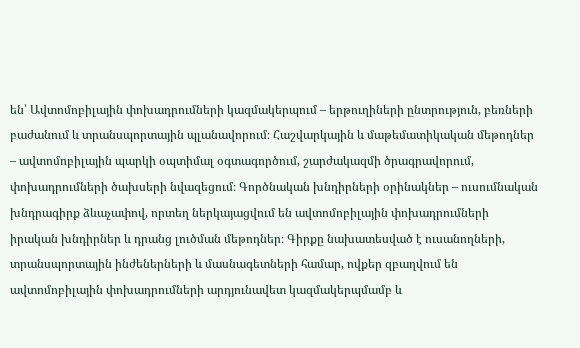են՝ Ավտոմոբիլային փոխադրումների կազմակերպում – երթուղիների ընտրություն, բեռների բաժանում և տրանսպորտային պլանավորում։ Հաշվարկային և մաթեմատիկական մեթոդներ – ավտոմոբիլային պարկի օպտիմալ օգտագործում, շարժակազմի ծրագրավորում, փոխադրումների ծախսերի նվազեցում։ Գործնական խնդիրների օրինակներ – ուսումնական խնդրագիրք ձևաչափով, որտեղ ներկայացվում են ավտոմոբիլային փոխադրումների իրական խնդիրներ և դրանց լուծման մեթոդներ։ Գիրքը նախատեսված է ուսանողների, տրանսպորտային ինժեներների և մասնագետների համար, ովքեր զբաղվում են ավտոմոբիլային փոխադրումների արդյունավետ կազմակերպմամբ և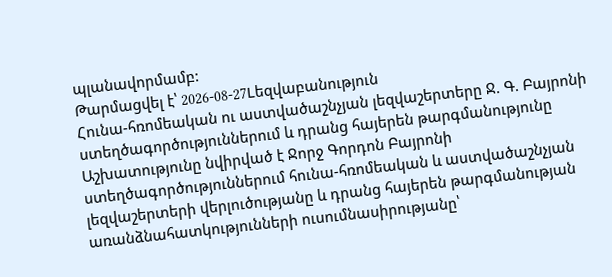պլանավորմամբ:
Թարմացվել է՝ 2026-08-27Lեզվաբանություն
Հունա-հռոմեական ու աստվածաշնչյան լեզվաշերտերը Ջ. Գ. Բայրոնի ստեղծագործություններում և դրանց հայերեն թարգմանությունը
Աշխատությունը նվիրված է Ջորջ Գորդոն Բայրոնի ստեղծագործություններում հունա-հռոմեական և աստվածաշնչյան լեզվաշերտերի վերլուծությանը և դրանց հայերեն թարգմանության առանձնահատկությունների ուսումնասիրությանը՝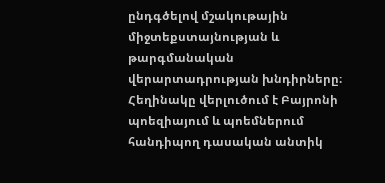ընդգծելով մշակութային միջտեքստայնության և թարգմանական վերարտադրության խնդիրները։ Հեղինակը վերլուծում է Բայրոնի պոեզիայում և պոեմներում հանդիպող դասական անտիկ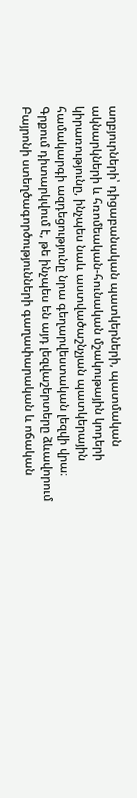աղբյուրների՝ դիցաբանական պատկերների, պատմական ակնարկների և հռոմեական-հունական մշակութային կոդերի կիրառությունը, ինչպես նաև աստվածաշնչյան պատկերային համակարգի ազդեցությունը նրա գեղարվեստական լեզվի վրա։ Գրքում դիտարկվում է, թե ինչպես են այդ լեզվաշերտերը ձևավորում Բայրոնի ստեղծագործությունների գաղափարական և ոճական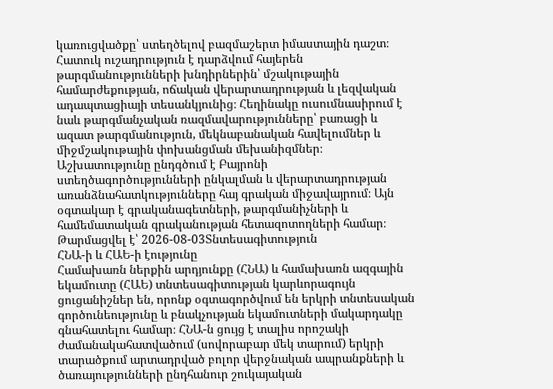կառուցվածքը՝ ստեղծելով բազմաշերտ իմաստային դաշտ։ Հատուկ ուշադրություն է դարձվում հայերեն թարգմանությունների խնդիրներին՝ մշակութային համարժեքության, ոճական վերարտադրության և լեզվական ադապտացիայի տեսանկյունից։ Հեղինակը ուսումնասիրում է նաև թարգմանչական ռազմավարությունները՝ բառացի և ազատ թարգմանություն, մեկնաբանական հավելումներ և միջմշակութային փոխանցման մեխանիզմներ։ Աշխատությունը ընդգծում է Բայրոնի ստեղծագործությունների ընկալման և վերարտադրության առանձնահատկությունները հայ գրական միջավայրում։ Այն օգտակար է գրականագետների, թարգմանիչների և համեմատական գրականության հետազոտողների համար։
Թարմացվել է՝ 2026-08-03Տնտեսագիտություն
ՀՆԱ-ի և ՀԱԵ-ի էությունը
Համախառն ներքին արդյունքը (ՀՆԱ) և համախառն ազգային եկամուտը (ՀԱԵ) տնտեսագիտության կարևորագույն ցուցանիշներ են, որոնք օգտագործվում են երկրի տնտեսական գործունեությունը և բնակչության եկամուտների մակարդակը գնահատելու համար։ ՀՆԱ-ն ցույց է տալիս որոշակի ժամանակահատվածում (սովորաբար մեկ տարում) երկրի տարածքում արտադրված բոլոր վերջնական ապրանքների և ծառայությունների ընդհանուր շուկայական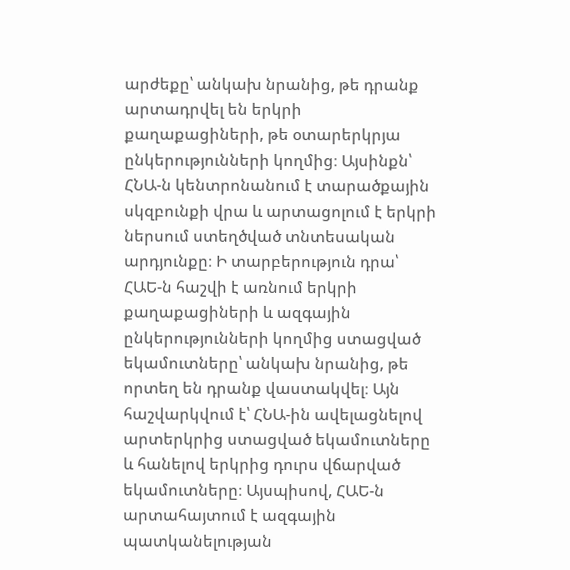արժեքը՝ անկախ նրանից, թե դրանք արտադրվել են երկրի քաղաքացիների, թե օտարերկրյա ընկերությունների կողմից։ Այսինքն՝ ՀՆԱ-ն կենտրոնանում է տարածքային սկզբունքի վրա և արտացոլում է երկրի ներսում ստեղծված տնտեսական արդյունքը։ Ի տարբերություն դրա՝ ՀԱԵ-ն հաշվի է առնում երկրի քաղաքացիների և ազգային ընկերությունների կողմից ստացված եկամուտները՝ անկախ նրանից, թե որտեղ են դրանք վաստակվել։ Այն հաշվարկվում է՝ ՀՆԱ-ին ավելացնելով արտերկրից ստացված եկամուտները և հանելով երկրից դուրս վճարված եկամուտները։ Այսպիսով, ՀԱԵ-ն արտահայտում է ազգային պատկանելության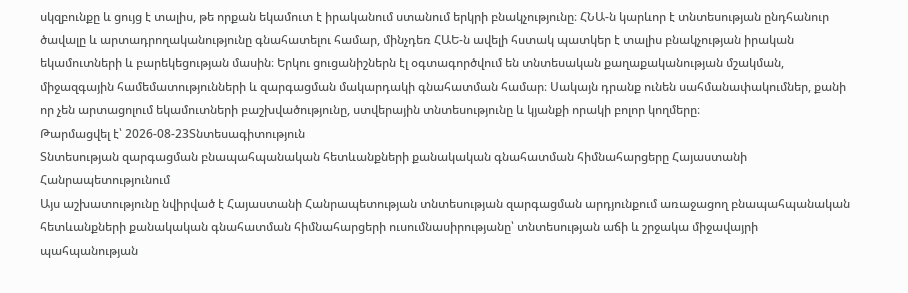սկզբունքը և ցույց է տալիս, թե որքան եկամուտ է իրականում ստանում երկրի բնակչությունը։ ՀՆԱ-ն կարևոր է տնտեսության ընդհանուր ծավալը և արտադրողականությունը գնահատելու համար, մինչդեռ ՀԱԵ-ն ավելի հստակ պատկեր է տալիս բնակչության իրական եկամուտների և բարեկեցության մասին։ Երկու ցուցանիշներն էլ օգտագործվում են տնտեսական քաղաքականության մշակման, միջազգային համեմատությունների և զարգացման մակարդակի գնահատման համար։ Սակայն դրանք ունեն սահմանափակումներ, քանի որ չեն արտացոլում եկամուտների բաշխվածությունը, ստվերային տնտեսությունը և կյանքի որակի բոլոր կողմերը։
Թարմացվել է՝ 2026-08-23Տնտեսագիտություն
Տնտեսության զարգացման բնապահպանական հետևանքների քանակական գնահատման հիմնահարցերը Հայաստանի Հանրապետությունում
Այս աշխատությունը նվիրված է Հայաստանի Հանրապետության տնտեսության զարգացման արդյունքում առաջացող բնապահպանական հետևանքների քանակական գնահատման հիմնահարցերի ուսումնասիրությանը՝ տնտեսության աճի և շրջակա միջավայրի պահպանության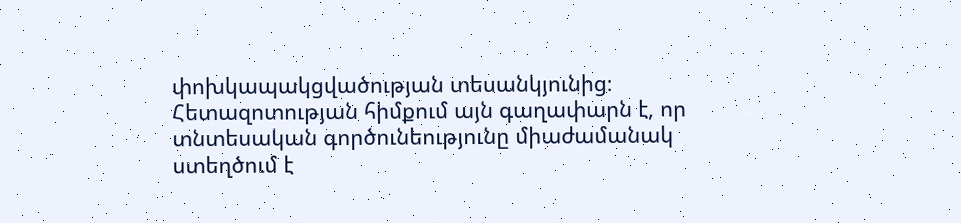փոխկապակցվածության տեսանկյունից։ Հետազոտության հիմքում այն գաղափարն է, որ տնտեսական գործունեությունը միաժամանակ ստեղծում է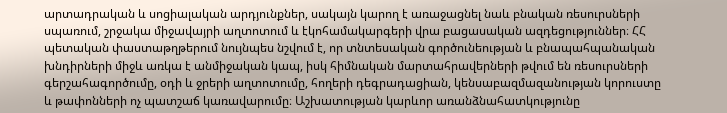արտադրական և սոցիալական արդյունքներ, սակայն կարող է առաջացնել նաև բնական ռեսուրսների սպառում, շրջակա միջավայրի աղտոտում և էկոհամակարգերի վրա բացասական ազդեցություններ։ ՀՀ պետական փաստաթղթերում նույնպես նշվում է, որ տնտեսական գործունեության և բնապահպանական խնդիրների միջև առկա է անմիջական կապ, իսկ հիմնական մարտահրավերների թվում են ռեսուրսների գերշահագործումը, օդի և ջրերի աղտոտումը, հողերի դեգրադացիան, կենսաբազմազանության կորուստը և թափոնների ոչ պատշաճ կառավարումը։ Աշխատության կարևոր առանձնահատկությունը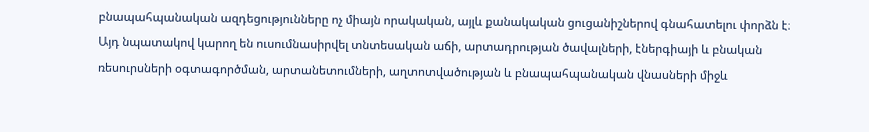բնապահպանական ազդեցությունները ոչ միայն որակական, այլև քանակական ցուցանիշներով գնահատելու փորձն է։ Այդ նպատակով կարող են ուսումնասիրվել տնտեսական աճի, արտադրության ծավալների, էներգիայի և բնական ռեսուրսների օգտագործման, արտանետումների, աղտոտվածության և բնապահպանական վնասների միջև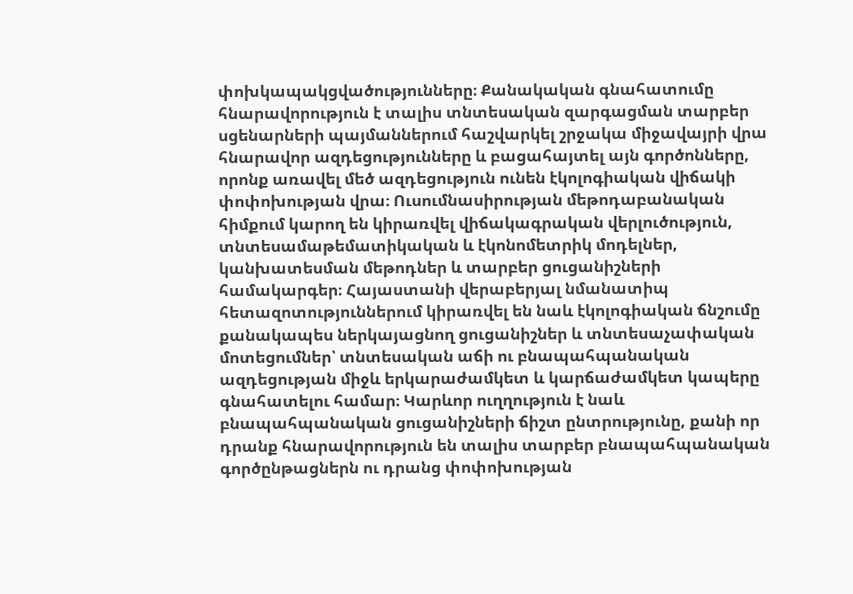փոխկապակցվածությունները։ Քանակական գնահատումը հնարավորություն է տալիս տնտեսական զարգացման տարբեր սցենարների պայմաններում հաշվարկել շրջակա միջավայրի վրա հնարավոր ազդեցությունները և բացահայտել այն գործոնները, որոնք առավել մեծ ազդեցություն ունեն էկոլոգիական վիճակի փոփոխության վրա։ Ուսումնասիրության մեթոդաբանական հիմքում կարող են կիրառվել վիճակագրական վերլուծություն, տնտեսամաթեմատիկական և էկոնոմետրիկ մոդելներ, կանխատեսման մեթոդներ և տարբեր ցուցանիշների համակարգեր։ Հայաստանի վերաբերյալ նմանատիպ հետազոտություններում կիրառվել են նաև էկոլոգիական ճնշումը քանակապես ներկայացնող ցուցանիշներ և տնտեսաչափական մոտեցումներ՝ տնտեսական աճի ու բնապահպանական ազդեցության միջև երկարաժամկետ և կարճաժամկետ կապերը գնահատելու համար։ Կարևոր ուղղություն է նաև բնապահպանական ցուցանիշների ճիշտ ընտրությունը, քանի որ դրանք հնարավորություն են տալիս տարբեր բնապահպանական գործընթացներն ու դրանց փոփոխության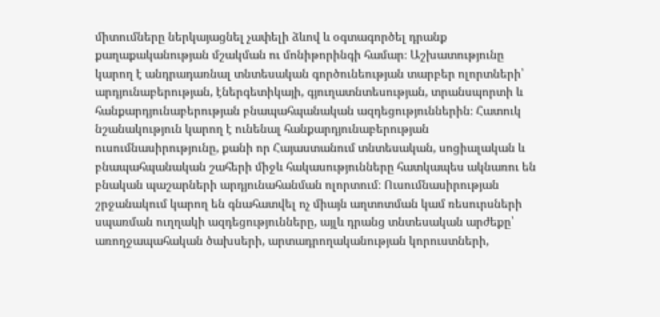միտումները ներկայացնել չափելի ձևով և օգտագործել դրանք քաղաքականության մշակման ու մոնիթորինգի համար։ Աշխատությունը կարող է անդրադառնալ տնտեսական գործունեության տարբեր ոլորտների՝ արդյունաբերության, էներգետիկայի, գյուղատնտեսության, տրանսպորտի և հանքարդյունաբերության բնապահպանական ազդեցություններին։ Հատուկ նշանակություն կարող է ունենալ հանքարդյունաբերության ուսումնասիրությունը, քանի որ Հայաստանում տնտեսական, սոցիալական և բնապահպանական շահերի միջև հակասությունները հատկապես ակնառու են բնական պաշարների արդյունահանման ոլորտում։ Ուսումնասիրության շրջանակում կարող են գնահատվել ոչ միայն աղտոտման կամ ռեսուրսների սպառման ուղղակի ազդեցությունները, այլև դրանց տնտեսական արժեքը՝ առողջապահական ծախսերի, արտադրողականության կորուստների,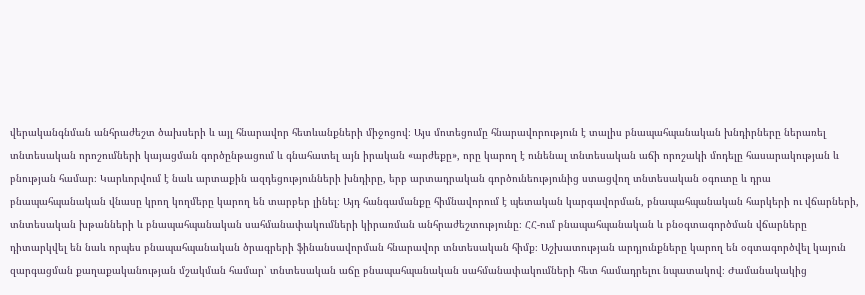վերականգնման անհրաժեշտ ծախսերի և այլ հնարավոր հետևանքների միջոցով։ Այս մոտեցումը հնարավորություն է տալիս բնապահպանական խնդիրները ներառել տնտեսական որոշումների կայացման գործընթացում և գնահատել այն իրական «արժեքը», որը կարող է ունենալ տնտեսական աճի որոշակի մոդելը հասարակության և բնության համար։ Կարևորվում է նաև արտաքին ազդեցությունների խնդիրը, երբ արտադրական գործունեությունից ստացվող տնտեսական օգուտը և դրա բնապահպանական վնասը կրող կողմերը կարող են տարբեր լինել։ Այդ հանգամանքը հիմնավորում է պետական կարգավորման, բնապահպանական հարկերի ու վճարների, տնտեսական խթանների և բնապահպանական սահմանափակումների կիրառման անհրաժեշտությունը։ ՀՀ-ում բնապահպանական և բնօգտագործման վճարները դիտարկվել են նաև որպես բնապահպանական ծրագրերի ֆինանսավորման հնարավոր տնտեսական հիմք։ Աշխատության արդյունքները կարող են օգտագործվել կայուն զարգացման քաղաքականության մշակման համար՝ տնտեսական աճը բնապահպանական սահմանափակումների հետ համադրելու նպատակով։ Ժամանակակից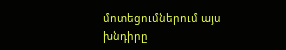մոտեցումներում այս խնդիրը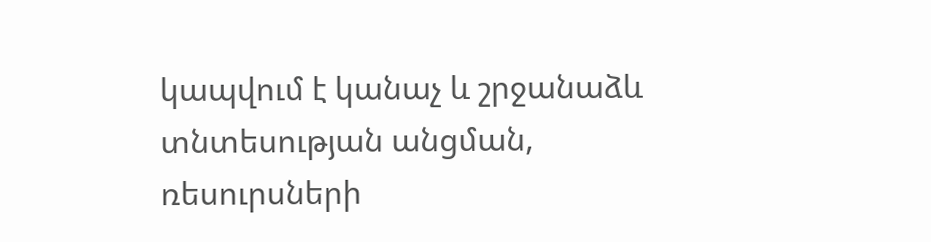կապվում է կանաչ և շրջանաձև տնտեսության անցման, ռեսուրսների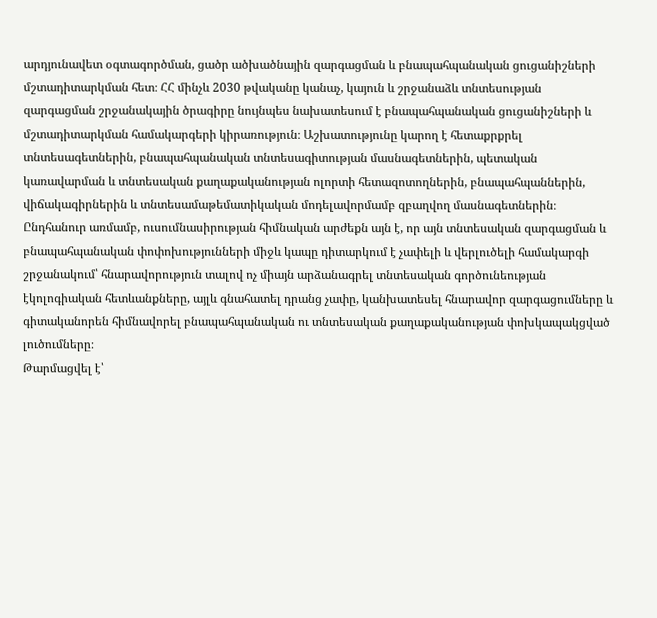արդյունավետ օգտագործման, ցածր ածխածնային զարգացման և բնապահպանական ցուցանիշների մշտադիտարկման հետ։ ՀՀ մինչև 2030 թվականը կանաչ, կայուն և շրջանաձև տնտեսության զարգացման շրջանակային ծրագիրը նույնպես նախատեսում է բնապահպանական ցուցանիշների և մշտադիտարկման համակարգերի կիրառություն։ Աշխատությունը կարող է հետաքրքրել տնտեսագետներին, բնապահպանական տնտեսագիտության մասնագետներին, պետական կառավարման և տնտեսական քաղաքականության ոլորտի հետազոտողներին, բնապահպաններին, վիճակագիրներին և տնտեսամաթեմատիկական մոդելավորմամբ զբաղվող մասնագետներին։ Ընդհանուր առմամբ, ուսումնասիրության հիմնական արժեքն այն է, որ այն տնտեսական զարգացման և բնապահպանական փոփոխությունների միջև կապը դիտարկում է չափելի և վերլուծելի համակարգի շրջանակում՝ հնարավորություն տալով ոչ միայն արձանագրել տնտեսական գործունեության էկոլոգիական հետևանքները, այլև գնահատել դրանց չափը, կանխատեսել հնարավոր զարգացումները և գիտականորեն հիմնավորել բնապահպանական ու տնտեսական քաղաքականության փոխկապակցված լուծումները։
Թարմացվել է՝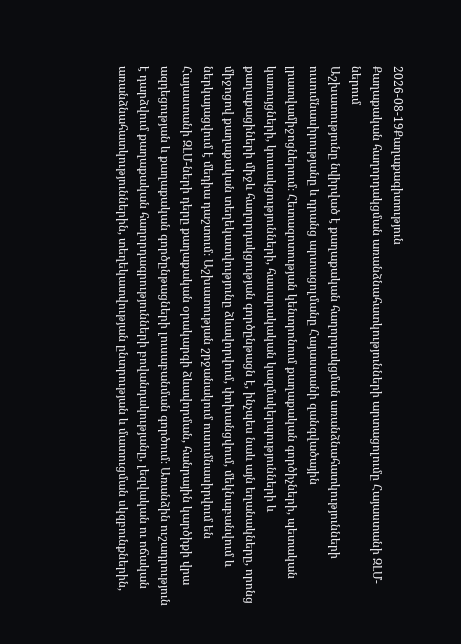2026-08-19Քաղաքագիտություն
Քաղաքական հաղորդակցման առանձնահատկությունների արտացոլումը Հայաստանի ԶԼՄ-ներում
Աշխատությունը նվիրված է քաղաքական հաղորդակցման առանձնահատկությունների ուսումնասիրությանը և դրանց արտացոլմանը Հայաստանի զանգվածային լրատվամիջոցներում։ Հետազոտության կենտրոնում քաղաքական գործիչների, պետական կառույցների, կուսակցությունների, հասարակական կազմակերպությունների և քաղաքացիների միջև հաղորդակցության գործընթացն է, ինչպես նաև այն եղանակները, որոնց միջոցով քաղաքական տեղեկատվությունը ձևավորվում, փոխանցվում, մեկնաբանվում և ներկայացվում է մեդիա դաշտում։ Աշխատության շրջանակում ուսումնասիրվում են Հայաստանի ԶԼՄ-ների դերը քաղաքական օրակարգի ձևավորման, հանրային կարծիքի վրա ազդեցության և քաղաքական գործընթացների լուսաբանման գործում։ Առանձին ուշադրություն է դարձվում քաղաքական հաղորդագրությունների բովանդակությանը, լեզվական ու ոճական առանձնահատկություններին, տեղեկատվության ընտրության և մատուցման սկզբունքներին,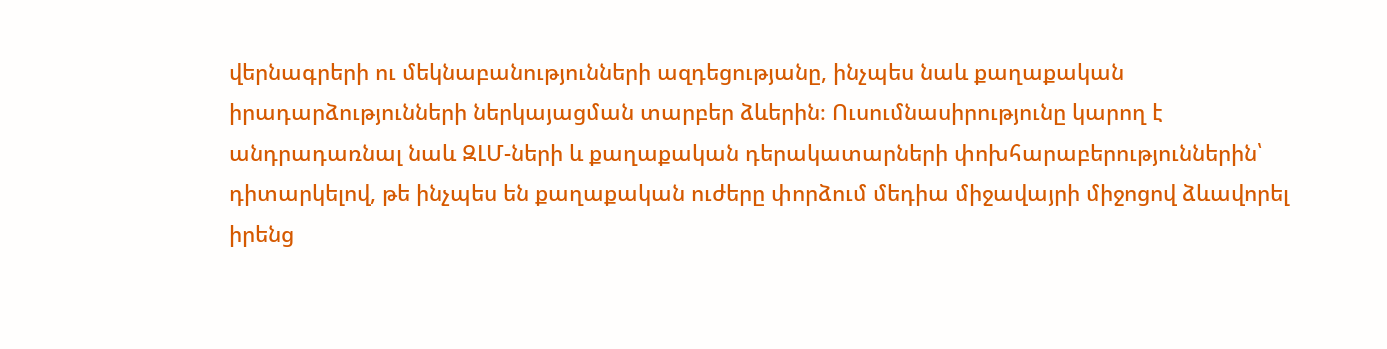վերնագրերի ու մեկնաբանությունների ազդեցությանը, ինչպես նաև քաղաքական իրադարձությունների ներկայացման տարբեր ձևերին։ Ուսումնասիրությունը կարող է անդրադառնալ նաև ԶԼՄ-ների և քաղաքական դերակատարների փոխհարաբերություններին՝ դիտարկելով, թե ինչպես են քաղաքական ուժերը փորձում մեդիա միջավայրի միջոցով ձևավորել իրենց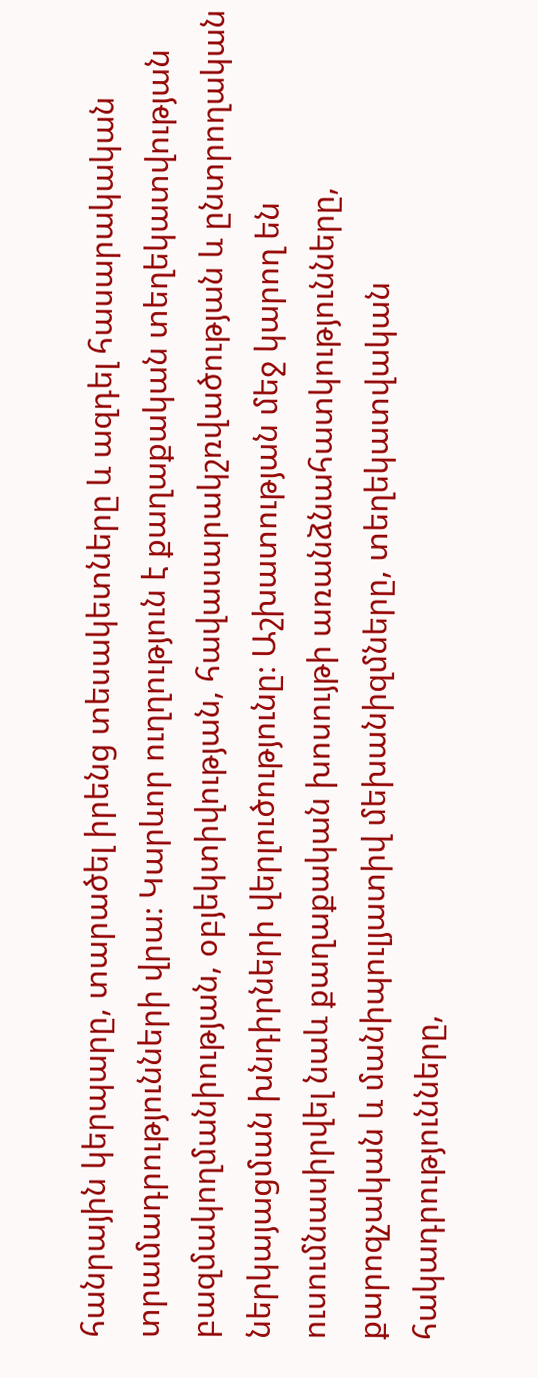հանրային կերպարը, տարածել իրենց տեսակետները և ազդել հասարակական տրամադրությունների վրա։ Կարևոր ուղղություն է քաղաքական տեղեկատվության բազմակողմանիության, օբյեկտիվության, հավասարակշռվածության և ընտրողական ներկայացման խնդիրների վերլուծությունը։ Աշխատության մեջ կարող են ուսումնասիրվել նաև քաղաքական խոսույթի առանձնահատկությունները, քարոզչական և մանիպուլյատիվ մեխանիզմները, տեղեկատվական հակադրությունները,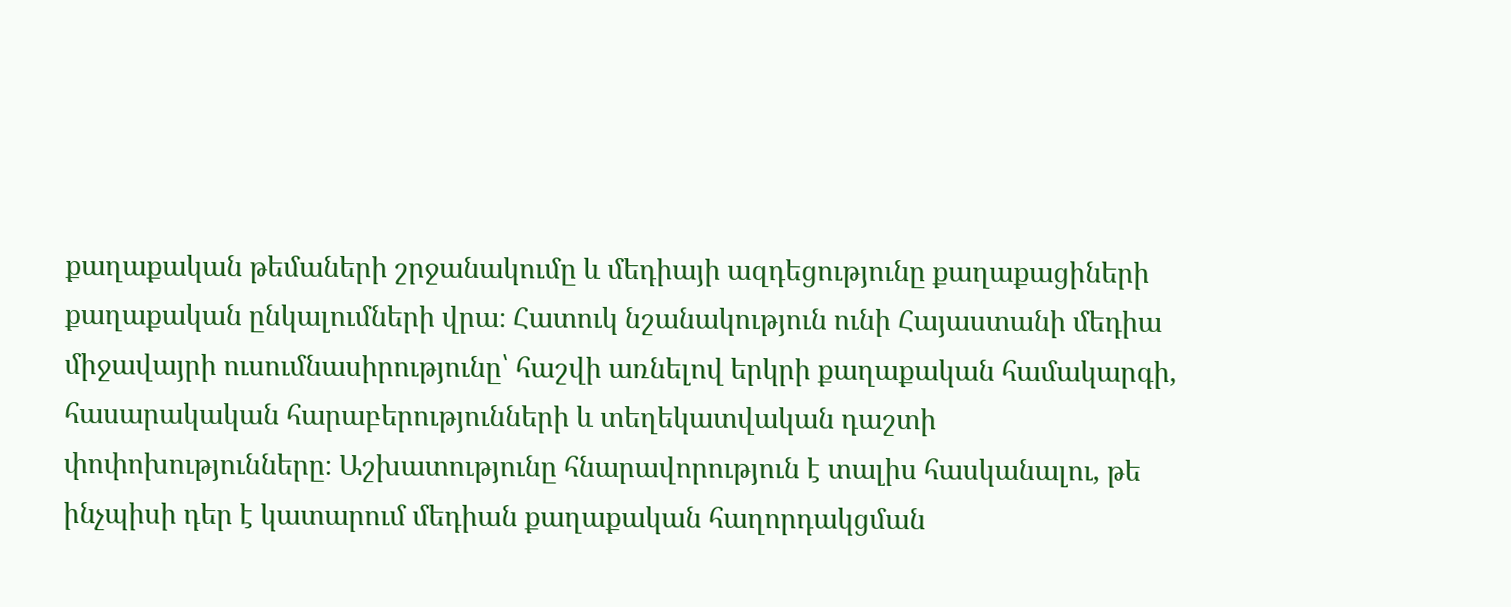քաղաքական թեմաների շրջանակումը և մեդիայի ազդեցությունը քաղաքացիների քաղաքական ընկալումների վրա։ Հատուկ նշանակություն ունի Հայաստանի մեդիա միջավայրի ուսումնասիրությունը՝ հաշվի առնելով երկրի քաղաքական համակարգի, հասարակական հարաբերությունների և տեղեկատվական դաշտի փոփոխությունները։ Աշխատությունը հնարավորություն է տալիս հասկանալու, թե ինչպիսի դեր է կատարում մեդիան քաղաքական հաղորդակցման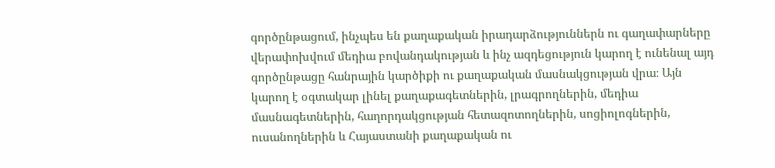գործընթացում, ինչպես են քաղաքական իրադարձություններն ու գաղափարները վերափոխվում մեդիա բովանդակության և ինչ ազդեցություն կարող է ունենալ այդ գործընթացը հանրային կարծիքի ու քաղաքական մասնակցության վրա։ Այն կարող է օգտակար լինել քաղաքագետներին, լրագրողներին, մեդիա մասնագետներին, հաղորդակցության հետազոտողներին, սոցիոլոգներին, ուսանողներին և Հայաստանի քաղաքական ու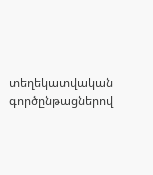տեղեկատվական գործընթացներով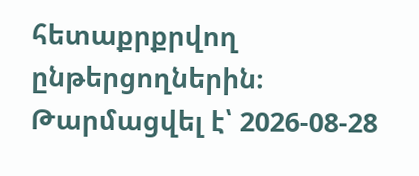հետաքրքրվող ընթերցողներին։
Թարմացվել է՝ 2026-08-28